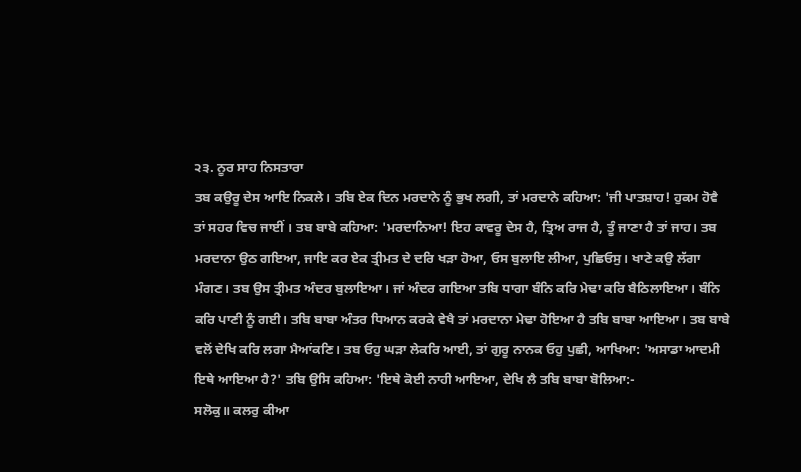੨੩. ਨੂਰ ਸਾਹ ਨਿਸਤਾਰਾ
ਤਬ ਕਉਰੂ ਦੇਸ ਆਇ ਨਿਕਲੇ। ਤਬਿ ਏਕ ਦਿਨ ਮਰਦਾਨੇ ਨੂੰ ਭੁਖ ਲਗੀ, ਤਾਂ ਮਰਦਾਨੇ ਕਹਿਆ: 'ਜੀ ਪਾਤਸ਼ਾਹ! ਹੁਕਮ ਹੋਵੈ ਤਾਂ ਸਹਰ ਵਿਚ ਜਾਈਂ । ਤਬ ਬਾਬੇ ਕਹਿਆ: 'ਮਰਦਾਨਿਆ! ਇਹ ਕਾਵਰੂ ਦੇਸ ਹੈ, ਤ੍ਰਿਅ ਰਾਜ ਹੈ, ਤੂੰ ਜਾਣਾ ਹੈ ਤਾਂ ਜਾਹ। ਤਬ ਮਰਦਾਨਾ ਉਠ ਗਇਆ, ਜਾਇ ਕਰ ਏਕ ਤ੍ਰੀਮਤ ਦੇ ਦਰਿ ਖੜਾ ਹੋਆ, ਓਸ ਬੁਲਾਇ ਲੀਆ, ਪੁਛਿਓਸੁ। ਖਾਣੇ ਕਉ ਲੱਗਾ ਮੰਗਣ। ਤਬ ਉਸ ਤ੍ਰੀਮਤ ਅੰਦਰ ਬੁਲਾਇਆ। ਜਾਂ ਅੰਦਰ ਗਇਆ ਤਬਿ ਧਾਗਾ ਬੰਨਿ ਕਰਿ ਮੇਢਾ ਕਰਿ ਬੈਠਿਲਾਇਆ। ਬੰਨਿ ਕਰਿ ਪਾਣੀ ਨੂੰ ਗਈ। ਤਬਿ ਬਾਬਾ ਅੰਤਰ ਧਿਆਨ ਕਰਕੇ ਵੇਖੈ ਤਾਂ ਮਰਦਾਨਾ ਮੇਢਾ ਹੋਇਆ ਹੈ ਤਬਿ ਬਾਬਾ ਆਇਆ। ਤਬ ਬਾਬੇ ਵਲੋਂ ਦੇਖਿ ਕਰਿ ਲਗਾ ਮੈਆਂਕਣਿ। ਤਬ ਓਹੁ ਘੜਾ ਲੇਕਰਿ ਆਈ, ਤਾਂ ਗੁਰੂ ਨਾਨਕ ਓਹੁ ਪੁਛੀ, ਆਖਿਆ: 'ਅਸਾਡਾ ਆਦਮੀ ਇਥੇ ਆਇਆ ਹੈ?' ਤਬਿ ਉਸਿ ਕਹਿਆ: 'ਇਥੇ ਕੋਈ ਨਾਹੀ ਆਇਆ, ਦੇਖਿ ਲੈ ਤਬਿ ਬਾਬਾ ਬੋਲਿਆ:-
ਸਲੋਕੁ॥ ਕਲਰੁ ਕੀਆ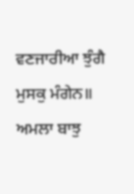ਵਣਜਾਰੀਆ ਝੁੰਗੈ ਮੁਸਕੁ ਮੰਗੇਨ॥
ਅਮਲਾ ਬਾਝੁ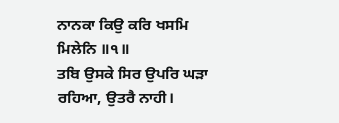ਨਾਨਕਾ ਕਿਉ ਕਰਿ ਖਸਮਿ ਮਿਲੇਨਿ ॥੧॥
ਤਬਿ ਉਸਕੇ ਸਿਰ ਉਪਰਿ ਘੜਾ ਰਹਿਆ, ਉਤਰੈ ਨਾਹੀ।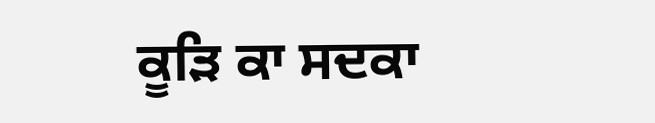ਕੂੜਿ ਕਾ ਸਦਕਾ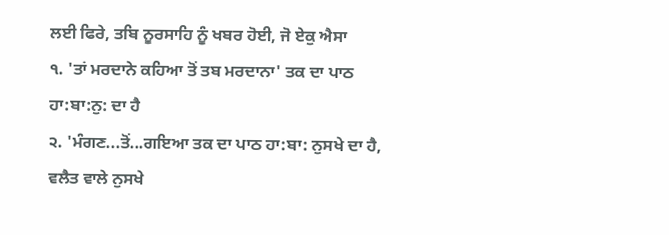ਲਈ ਫਿਰੇ, ਤਬਿ ਨੂਰਸਾਹਿ ਨੂੰ ਖਬਰ ਹੋਈ, ਜੋ ਏਕੁ ਐਸਾ
੧. 'ਤਾਂ ਮਰਦਾਨੇ ਕਹਿਆ ਤੋਂ ਤਬ ਮਰਦਾਨਾ' ਤਕ ਦਾ ਪਾਠ ਹਾ:ਬਾ:ਨੁ: ਦਾ ਹੈ
੨. 'ਮੰਗਣ...ਤੋਂ...ਗਇਆ ਤਕ ਦਾ ਪਾਠ ਹਾ:ਬਾ: ਨੁਸਖੇ ਦਾ ਹੈ, ਵਲੈਤ ਵਾਲੇ ਨੁਸਖੇ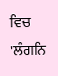ਵਿਚ 'ਲੰਗਨਿ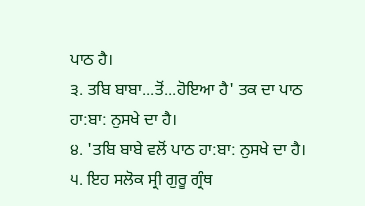ਪਾਠ ਹੈ।
੩. ਤਬਿ ਬਾਬਾ...ਤੋਂ...ਹੋਇਆ ਹੈ' ਤਕ ਦਾ ਪਾਠ ਹਾ:ਬਾ: ਨੁਸਖੇ ਦਾ ਹੈ।
੪. 'ਤਬਿ ਬਾਬੇ ਵਲੋਂ ਪਾਠ ਹਾ:ਬਾ: ਨੁਸਖੇ ਦਾ ਹੈ।
੫. ਇਹ ਸਲੋਕ ਸ੍ਰੀ ਗੁਰੂ ਗ੍ਰੰਥ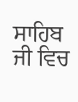ਸਾਹਿਬ ਜੀ ਵਿਚ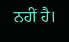ਨਹੀਂ ਹੈ।